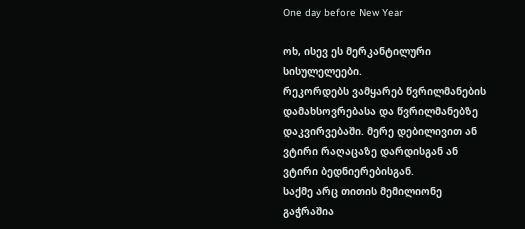One day before New Year

ოხ, ისევ ეს მერკანტილური სისულელეები.
რეკორდებს ვამყარებ წვრილმანების დამახსოვრებასა და წვრილმანებზე დაკვირვებაში. მერე დებილივით ან ვტირი რაღაცაზე დარდისგან ან ვტირი ბედნიერებისგან.
საქმე არც თითის მემილიონე გაჭრაშია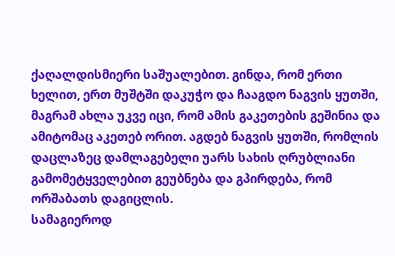ქაღალდისმიერი საშუალებით. გინდა, რომ ერთი ხელით, ერთ მუშტში დაკუჭო და ჩააგდო ნაგვის ყუთში, მაგრამ ახლა უკვე იცი, რომ ამის გაკეთების გეშინია და ამიტომაც აკეთებ ორით. აგდებ ნაგვის ყუთში, რომლის დაცლაზეც დამლაგებელი უარს სახის ღრუბლიანი გამომეტყველებით გეუბნება და გპირდება, რომ ორშაბათს დაგიცლის.
სამაგიეროდ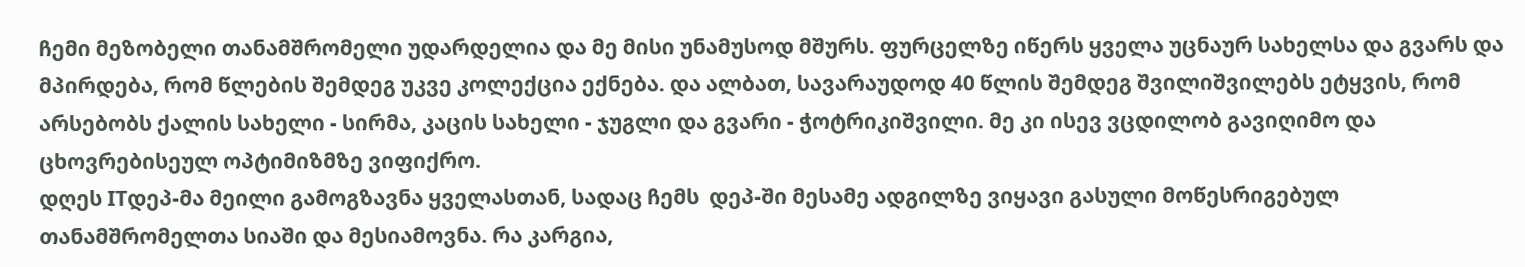ჩემი მეზობელი თანამშრომელი უდარდელია და მე მისი უნამუსოდ მშურს. ფურცელზე იწერს ყველა უცნაურ სახელსა და გვარს და მპირდება, რომ წლების შემდეგ უკვე კოლექცია ექნება. და ალბათ, სავარაუდოდ 40 წლის შემდეგ შვილიშვილებს ეტყვის, რომ არსებობს ქალის სახელი - სირმა, კაცის სახელი - ჯუგლი და გვარი - ჭოტრიკიშვილი. მე კი ისევ ვცდილობ გავიღიმო და ცხოვრებისეულ ოპტიმიზმზე ვიფიქრო.
დღეს ITდეპ-მა მეილი გამოგზავნა ყველასთან, სადაც ჩემს  დეპ-ში მესამე ადგილზე ვიყავი გასული მოწესრიგებულ თანამშრომელთა სიაში და მესიამოვნა. რა კარგია,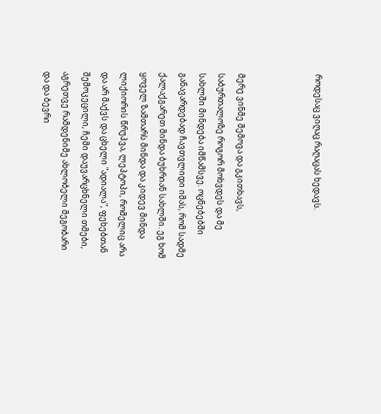როდესაც ვიღაც რაღაცას ხედავს.



მერე ვინმე შემოვა და გკითხავს, საბურთალოზე როგორ მოხვდეს და მე სახლში მინდება იმწამსვე. ოცნებებში განავარდებად ჩავთვლიდი იმას, რომ სადმე ქალაქგარეთ მინდა ბუხრიან სახლში. ეგ ხომ ყოველ ზამთარს მინდა და კიდევ მინდა ლიქიორის წრუპვა, ლეპტოპი, რომელიც არა და არ მაქვს და ცხელი "ადიალა", ფეხებთან შემოკეცილი, ჩემი დაუვარცხნელი თმები, აგრეთვე რამდენიმე ახლობელი მეგობარი და და ბევრი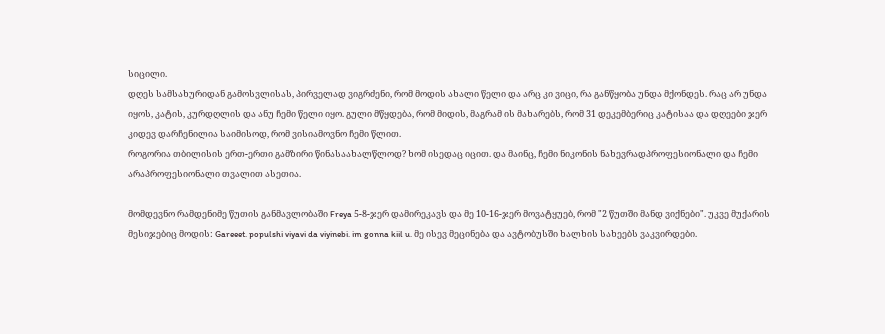სიცილი.
დღეს სამსახურიდან გამოსვლისას, პირველად ვიგრძენი, რომ მოდის ახალი წელი და არც კი ვიცი, რა განწყობა უნდა მქონდეს. რაც არ უნდა იყოს, კატის, კურდღლის და ანუ ჩემი წელი იყო. გული მწყდება, რომ მიდის, მაგრამ ის მახარებს, რომ 31 დეკემბერიც კატისაა და დღეები ჯერ კიდევ დარჩენილია საიმისოდ, რომ ვისიამოვნო ჩემი წლით.
როგორია თბილისის ერთ-ერთი გამზირი წინასაახალწლოდ? ხომ ისედაც იცით. და მაინც, ჩემი ნიკონის ნახევრადპროფესიონალი და ჩემი არაპროფესიონალი თვალით ასეთია.

მომდევნო რამდენიმე წუთის განმავლობაში Freya 5-8-ჯერ დამირეკავს და მე 10-16-ჯერ მოვატყუებ, რომ "2 წუთში მანდ ვიქნები". უკვე მუქარის მესიჯებიც მოდის: Gareeet. populshi viyavi da viyinebi. im gonna kiil u. მე ისევ მეცინება და ავტობუსში ხალხის სახეებს ვაკვირდები.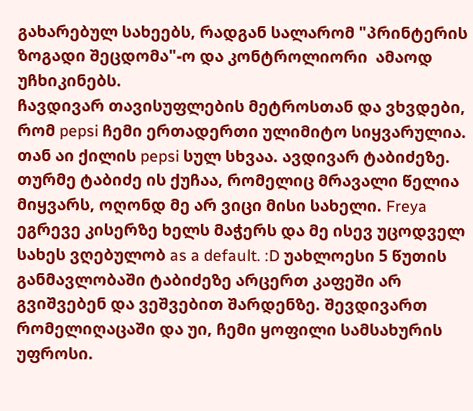გახარებულ სახეებს, რადგან სალარომ "პრინტერის ზოგადი შეცდომა"-ო და კონტროლიორი  ამაოდ უჩხიკინებს.
ჩავდივარ თავისუფლების მეტროსთან და ვხვდები, რომ pepsi ჩემი ერთადერთი ულიმიტო სიყვარულია. თან აი ქილის pepsi სულ სხვაა. ავდივარ ტაბიძეზე. თურმე ტაბიძე ის ქუჩაა, რომელიც მრავალი წელია მიყვარს, ოღონდ მე არ ვიცი მისი სახელი. Freya ეგრევე კისერზე ხელს მაჭერს და მე ისევ უცოდველ სახეს ვღებულობ as a default. :D უახლოესი 5 წუთის განმავლობაში ტაბიძეზე არცერთ კაფეში არ გვიშვებენ და ვეშვებით შარდენზე. შევდივართ რომელიღაცაში და უი, ჩემი ყოფილი სამსახურის უფროსი.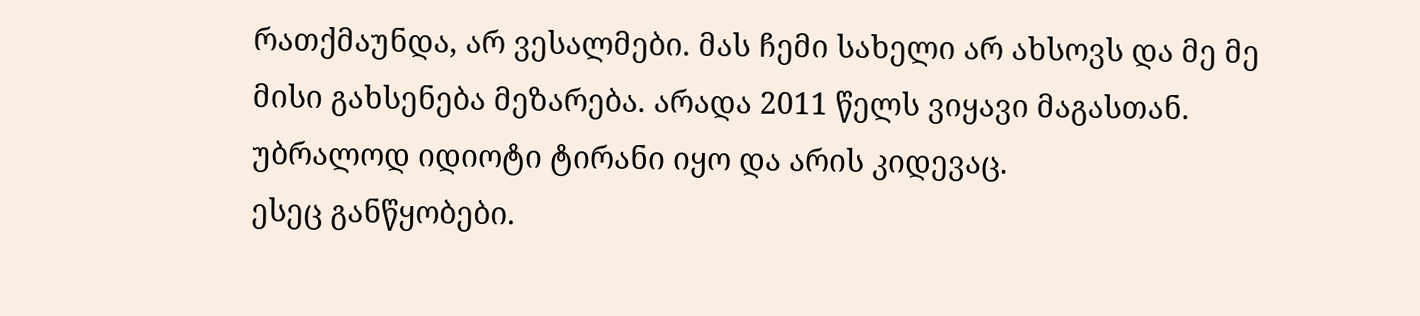რათქმაუნდა, არ ვესალმები. მას ჩემი სახელი არ ახსოვს და მე მე მისი გახსენება მეზარება. არადა 2011 წელს ვიყავი მაგასთან. უბრალოდ იდიოტი ტირანი იყო და არის კიდევაც.
ესეც განწყობები.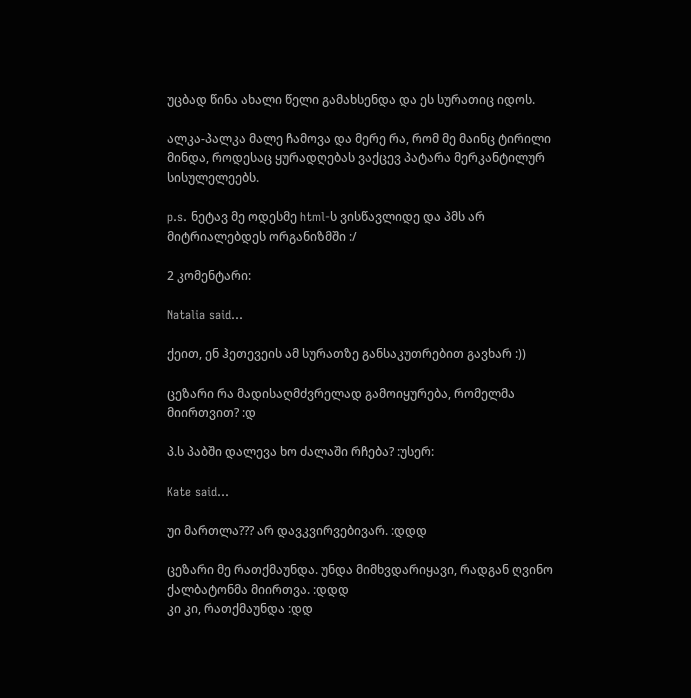უცბად წინა ახალი წელი გამახსენდა და ეს სურათიც იდოს.

ალკა-პალკა მალე ჩამოვა და მერე რა, რომ მე მაინც ტირილი მინდა, როდესაც ყურადღებას ვაქცევ პატარა მერკანტილურ სისულელეებს.

p.s. ნეტავ მე ოდესმე html-ს ვისწავლიდე და პმს არ მიტრიალებდეს ორგანიზმში :/

2 კომენტარი:

Natalia said...

ქეით, ენ ჰეთევეის ამ სურათზე განსაკუთრებით გავხარ :))

ცეზარი რა მადისაღმძვრელად გამოიყურება, რომელმა მიირთვით? :დ

პ.ს პაბში დალევა ხო ძალაში რჩება? :უსერ:

Kate said...

უი მართლა??? არ დავკვირვებივარ. :დდდ

ცეზარი მე რათქმაუნდა. უნდა მიმხვდარიყავი, რადგან ღვინო ქალბატონმა მიირთვა. :დდდ
კი კი, რათქმაუნდა :დდ